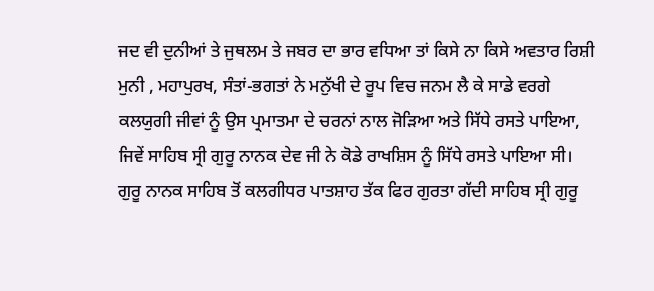ਜਦ ਵੀ ਦੁਨੀਆਂ ਤੇ ਜੁਥਲਮ ਤੇ ਜਬਰ ਦਾ ਭਾਰ ਵਧਿਆ ਤਾਂ ਕਿਸੇ ਨਾ ਕਿਸੇ ਅਵਤਾਰ ਰਿਸ਼ੀ ਮੁਨੀ , ਮਹਾਪੁਰਖ, ਸੰਤਾਂ-ਭਗਤਾਂ ਨੇ ਮਨੁੱਖੀ ਦੇ ਰੂਪ ਵਿਚ ਜਨਮ ਲੈ ਕੇ ਸਾਡੇ ਵਰਗੇ ਕਲਯੁਗੀ ਜੀਵਾਂ ਨੂੰ ਉਸ ਪ੍ਰਮਾਤਮਾ ਦੇ ਚਰਨਾਂ ਨਾਲ ਜੋੜਿਆ ਅਤੇ ਸਿੱਧੇ ਰਸਤੇ ਪਾਇਆ, ਜਿਵੇਂ ਸਾਹਿਬ ਸ੍ਰੀ ਗੁਰੂ ਨਾਨਕ ਦੇਵ ਜੀ ਨੇ ਕੋਡੇ ਰਾਖਸ਼ਿਸ ਨੂੰ ਸਿੱਧੇ ਰਸਤੇ ਪਾਇਆ ਸੀ। ਗੁਰੂ ਨਾਨਕ ਸਾਹਿਬ ਤੋਂ ਕਲਗੀਧਰ ਪਾਤਸ਼ਾਹ ਤੱਕ ਫਿਰ ਗੁਰਤਾ ਗੱਦੀ ਸਾਹਿਬ ਸ੍ਰੀ ਗੁਰੂ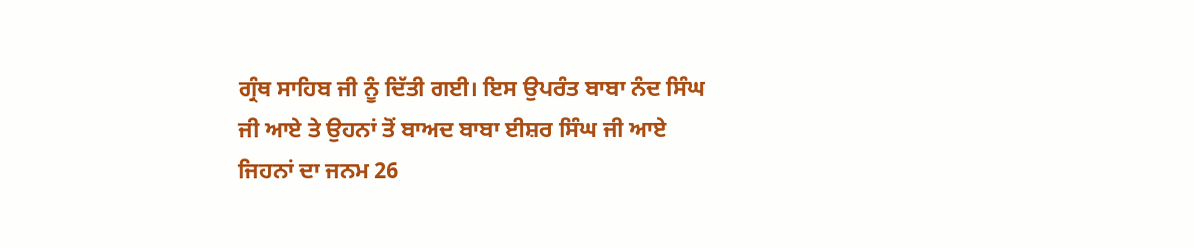ਗ੍ਰੰਥ ਸਾਹਿਬ ਜੀ ਨੂੰ ਦਿੱਤੀ ਗਈ। ਇਸ ਉਪਰੰਤ ਬਾਬਾ ਨੰਦ ਸਿੰਘ ਜੀ ਆਏ ਤੇ ਉਹਨਾਂ ਤੋਂ ਬਾਅਦ ਬਾਬਾ ਈਸ਼ਰ ਸਿੰਘ ਜੀ ਆਏ ਜਿਹਨਾਂ ਦਾ ਜਨਮ 26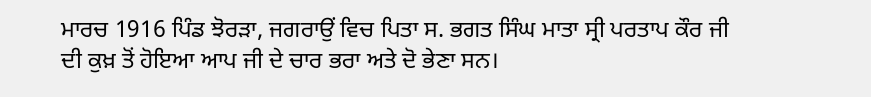ਮਾਰਚ 1916 ਪਿੰਡ ਝੋਰੜਾ, ਜਗਰਾਉਂ ਵਿਚ ਪਿਤਾ ਸ. ਭਗਤ ਸਿੰਘ ਮਾਤਾ ਸ੍ਰੀ ਪਰਤਾਪ ਕੌਰ ਜੀ ਦੀ ਕੁਖ਼ ਤੋਂ ਹੋਇਆ ਆਪ ਜੀ ਦੇ ਚਾਰ ਭਰਾ ਅਤੇ ਦੋ ਭੇਣਾ ਸਨ।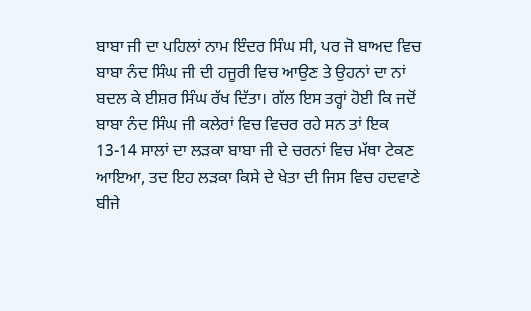ਬਾਬਾ ਜੀ ਦਾ ਪਹਿਲਾਂ ਨਾਮ ਇੰਦਰ ਸਿੰਘ ਸੀ, ਪਰ ਜੋ ਬਾਅਦ ਵਿਚ ਬਾਬਾ ਨੰਦ ਸਿੰਘ ਜੀ ਦੀ ਹਜੂਰੀ ਵਿਚ ਆਉਣ ਤੇ ਉਹਨਾਂ ਦਾ ਨਾਂ ਬਦਲ ਕੇ ਈਸ਼ਰ ਸਿੰਘ ਰੱਖ ਦਿੱਤਾ। ਗੱਲ ਇਸ ਤਰ੍ਹਾਂ ਹੋਈ ਕਿ ਜਦੋਂ ਬਾਬਾ ਨੰਦ ਸਿੰਘ ਜੀ ਕਲੇਰਾਂ ਵਿਚ ਵਿਚਰ ਰਹੇ ਸਨ ਤਾਂ ਇਕ 13-14 ਸਾਲਾਂ ਦਾ ਲੜਕਾ ਬਾਬਾ ਜੀ ਦੇ ਚਰਨਾਂ ਵਿਚ ਮੱਥਾ ਟੇਕਣ ਆਇਆ, ਤਦ ਇਹ ਲੜਕਾ ਕਿਸੇ ਦੇ ਖੇਤਾ ਦੀ ਜਿਸ ਵਿਚ ਹਦਵਾਣੇ ਬੀਜੇ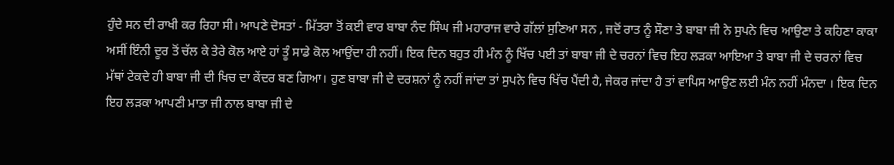ਹੁੰਦੇ ਸਨ ਦੀ ਰਾਖੀ ਕਰ ਰਿਹਾ ਸੀ। ਆਪਣੇ ਦੋਸਤਾਂ - ਮਿੱਤਰਾ ਤੋਂ ਕਈ ਵਾਰ ਬਾਬਾ ਨੰਦ ਸਿੰਘ ਜੀ ਮਹਾਰਾਜ ਵਾਰੇ ਗੱਲਾਂ ਸੁਣਿਆ ਸਨ , ਜਦੋਂ ਰਾਤ ਨੂੰ ਸੌਣਾ ਤੇ ਬਾਬਾ ਜੀ ਨੇ ਸੁਪਨੇ ਵਿਚ ਆਉਣਾ ਤੇ ਕਹਿਣਾ ਕਾਕਾ ਅਸੀਂ ਇੰਨੀ ਦੂਰ ਤੋਂ ਚੱਲ ਕੇ ਤੇਰੇ ਕੋਲ ਆਏ ਹਾਂ ਤੂੰ ਸਾਡੇ ਕੋਲ ਆਉਂਦਾ ਹੀ ਨਹੀਂ। ਇਕ ਦਿਨ ਬਹੁਤ ਹੀ ਮੰਨ ਨੂੰ ਖਿੱਚ ਪਈ ਤਾਂ ਬਾਬਾ ਜੀ ਦੇ ਚਰਨਾਂ ਵਿਚ ਇਹ ਲੜਕਾ ਆਇਆ ਤੇ ਬਾਬਾ ਜੀ ਦੇ ਚਰਨਾਂ ਵਿਚ ਮੱਥਾਂ ਟੇਕਦੇ ਹੀ ਬਾਬਾ ਜੀ ਦੀ ਖਿਚ ਦਾ ਕੇਂਦਰ ਬਣ ਗਿਆ। ਹੁਣ ਬਾਬਾ ਜੀ ਦੇ ਦਰਸ਼ਨਾਂ ਨੂੰ ਨਹੀਂ ਜਾਂਦਾ ਤਾਂ ਸੁਪਨੇ ਵਿਚ ਖਿੱਚ ਪੈਂਦੀ ਹੈ, ਜੇਕਰ ਜਾਂਦਾ ਹੈ ਤਾਂ ਵਾਪਿਸ ਆਉਣ ਲਈ ਮੰਨ ਨਹੀਂ ਮੰਨਦਾ । ਇਕ ਦਿਨ ਇਹ ਲੜਕਾ ਆਪਣੀ ਮਾਤਾ ਜੀ ਨਾਲ ਬਾਬਾ ਜੀ ਦੇ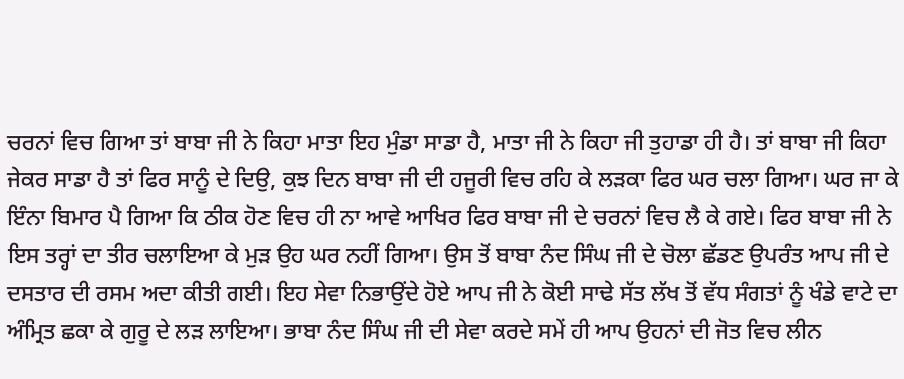ਚਰਨਾਂ ਵਿਚ ਗਿਆ ਤਾਂ ਬਾਬਾ ਜੀ ਨੇ ਕਿਹਾ ਮਾਤਾ ਇਹ ਮੁੰਡਾ ਸਾਡਾ ਹੈ, ਮਾਤਾ ਜੀ ਨੇ ਕਿਹਾ ਜੀ ਤੁਹਾਡਾ ਹੀ ਹੈ। ਤਾਂ ਬਾਬਾ ਜੀ ਕਿਹਾ ਜੇਕਰ ਸਾਡਾ ਹੈ ਤਾਂ ਫਿਰ ਸਾਨੂੰ ਦੇ ਦਿਉ, ਕੁਝ ਦਿਨ ਬਾਬਾ ਜੀ ਦੀ ਹਜੂਰੀ ਵਿਚ ਰਹਿ ਕੇ ਲੜਕਾ ਫਿਰ ਘਰ ਚਲਾ ਗਿਆ। ਘਰ ਜਾ ਕੇ ਇੰਨਾ ਬਿਮਾਰ ਪੈ ਗਿਆ ਕਿ ਠੀਕ ਹੋਣ ਵਿਚ ਹੀ ਨਾ ਆਵੇ ਆਖਿਰ ਫਿਰ ਬਾਬਾ ਜੀ ਦੇ ਚਰਨਾਂ ਵਿਚ ਲੈ ਕੇ ਗਏ। ਫਿਰ ਬਾਬਾ ਜੀ ਨੇ ਇਸ ਤਰ੍ਹਾਂ ਦਾ ਤੀਰ ਚਲਾਇਆ ਕੇ ਮੁੜ ਉਹ ਘਰ ਨਹੀਂ ਗਿਆ। ਉਸ ਤੋਂ ਬਾਬਾ ਨੰਦ ਸਿੰਘ ਜੀ ਦੇ ਚੋਲਾ ਛੱਡਣ ਉਪਰੰਤ ਆਪ ਜੀ ਦੇ ਦਸਤਾਰ ਦੀ ਰਸਮ ਅਦਾ ਕੀਤੀ ਗਈ। ਇਹ ਸੇਵਾ ਨਿਭਾਉਂਦੇ ਹੋਏ ਆਪ ਜੀ ਨੇ ਕੋਈ ਸਾਢੇ ਸੱਤ ਲੱਖ ਤੋਂ ਵੱਧ ਸੰਗਤਾਂ ਨੂੰ ਖੰਡੇ ਵਾਟੇ ਦਾ ਅੰਮ੍ਰਿਤ ਛਕਾ ਕੇ ਗੁਰੂ ਦੇ ਲੜ ਲਾਇਆ। ਭਾਬਾ ਨੰਦ ਸਿੰਘ ਜੀ ਦੀ ਸੇਵਾ ਕਰਦੇ ਸਮੇਂ ਹੀ ਆਪ ਉਹਨਾਂ ਦੀ ਜੋਤ ਵਿਚ ਲੀਨ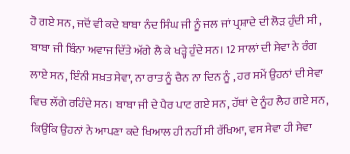ਹੋ ਗਏ ਸਨ, ਜਦੋਂ ਵੀ ਕਦੇ ਬਾਬਾ ਨੰਦ ਸਿੰਘ ਜੀ ਨੂੰ ਜਲ ਜਾਂ ਪ੍ਰਸ਼ਾਦੇ ਦੀ ਲੋੜ ਹੁੰਦੀ ਸੀ , ਬਾਬਾ ਜੀ ਬਿੰਨਾ ਅਵਾਜ ਦਿੱਤੇ ਅੱਗੇ ਲੈ ਕੇ ਖੜ੍ਹੇ ਹੁੰਦੇ ਸਨ। 12 ਸਾਲਾਂ ਦੀ ਸੇਵਾ ਨੇ ਰੰਗ ਲਾਏ ਸਨ, ਇੰਨੀ ਸਖ਼ਤ ਸੇਵਾ, ਨਾ ਰਾਤ ਨੂੰ ਚੈਨ ਨਾ ਦਿਨ ਨੂੰ , ਹਰ ਸਮੇਂ ਉਹਨਾਂ ਦੀ ਸੇਵਾ ਵਿਚ ਲੱਗੇ ਰਹਿੰਦੇ ਸਨ। ਬਾਬਾ ਜੀ ਦੇ ਪੈਰ ਪਾਟ ਗਏ ਸਨ, ਹੱਥਾਂ ਦੇ ਨੂੰਹ ਲੈਹ ਗਏ ਸਨ, ਕਿਉਂਕਿ ਉਹਨਾਂ ਨੇ ਆਪਣਾ ਕਦੇ ਖਿਆਲ ਹੀ ਨਹੀਂ ਸੀ ਰੱਖਿਆ, ਵਸ ਸੇਵਾ ਹੀ ਸੇਵਾ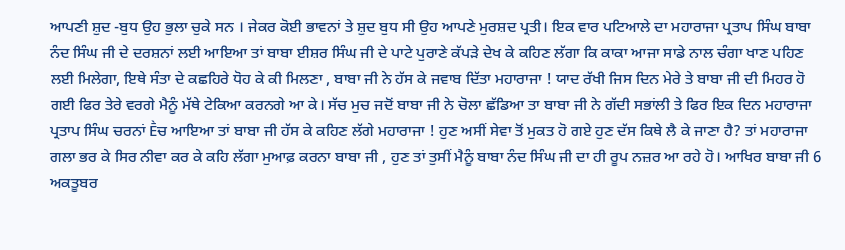ਆਪਣੀ ਸ਼ੁਦ -ਬੁਧ ਉਹ ਭੁਲਾ ਚੁਕੇ ਸਨ । ਜੇਕਰ ਕੋਈ ਭਾਵਨਾਂ ਤੇ ਸ਼ੁਦ ਬੁਧ ਸੀ ਉਹ ਆਪਣੇ ਮੁਰਸ਼ਦ ਪ੍ਰਤੀ। ਇਕ ਵਾਰ ਪਟਿਆਲੇ ਦਾ ਮਹਾਰਾਜਾ ਪ੍ਰਤਾਪ ਸਿੰਘ ਬਾਬਾ ਨੰਦ ਸਿੰਘ ਜੀ ਦੇ ਦਰਸ਼ਨਾਂ ਲਈ ਆਇਆ ਤਾਂ ਬਾਬਾ ਈਸ਼ਰ ਸਿੰਘ ਜੀ ਦੇ ਪਾਟੇ ਪੁਰਾਣੇ ਕੱਪੜੇ ਦੇਖ ਕੇ ਕਹਿਣ ਲੱਗਾ ਕਿ ਕਾਕਾ ਆਜਾ ਸਾਡੇ ਨਾਲ ਚੰਗਾ ਖਾਣ ਪਹਿਣ ਲਈ ਮਿਲੇਗਾ, ਇਥੇ ਸੰਤਾ ਦੇ ਕਛਹਿਰੇ ਧੋਹ ਕੇ ਕੀ ਮਿਲਣਾ , ਬਾਬਾ ਜੀ ਨੇ ਹੱਸ ਕੇ ਜਵਾਬ ਦਿੱਤਾ ਮਹਾਰਾਜਾ ! ਯਾਦ ਰੱਖੀ ਜਿਸ ਦਿਨ ਮੇਰੇ ਤੇ ਬਾਬਾ ਜੀ ਦੀ ਮਿਹਰ ਹੋ ਗਈ ਫਿਰ ਤੇਰੇ ਵਰਗੇ ਮੈਨੂੰ ਮੱਥੇ ਟੇਕਿਆ ਕਰਨਗੇ ਆ ਕੇ। ਸੱਚ ਮੁਚ ਜਦੋਂ ਬਾਬਾ ਜੀ ਨੇ ਚੋਲਾ ਛੱਡਿਆ ਤਾ ਬਾਬਾ ਜੀ ਨੇ ਗੱਦੀ ਸਭਾਂਲੀ ਤੇ ਫਿਰ ਇਕ ਦਿਨ ਮਹਾਰਾਜਾ ਪ੍ਰਤਾਪ ਸਿੰਘ ਚਰਨਾਂ Ḕਚ ਆਇਆ ਤਾਂ ਬਾਬਾ ਜੀ ਹੱਸ ਕੇ ਕਹਿਣ ਲੱਗੇ ਮਹਾਰਾਜਾ ! ਹੁਣ ਅਸੀਂ ਸੇਵਾ ਤੋਂ ਮੁਕਤ ਹੋ ਗਏ ਹੁਣ ਦੱਸ ਕਿਥੇ ਲੈ ਕੇ ਜਾਣਾ ਹੈ? ਤਾਂ ਮਹਾਰਾਜਾ ਗਲਾ ਭਰ ਕੇ ਸਿਰ ਨੀਵਾ ਕਰ ਕੇ ਕਹਿ ਲੱਗਾ ਮੁਆਫ਼ ਕਰਨਾ ਬਾਬਾ ਜੀ , ਹੁਣ ਤਾਂ ਤੁਸੀਂ ਮੈਨੂੰ ਬਾਬਾ ਨੰਦ ਸਿੰਘ ਜੀ ਦਾ ਹੀ ਰੂਪ ਨਜ਼ਰ ਆ ਰਹੇ ਹੋ। ਆਖਿਰ ਬਾਬਾ ਜੀ 6 ਅਕਤੂਬਰ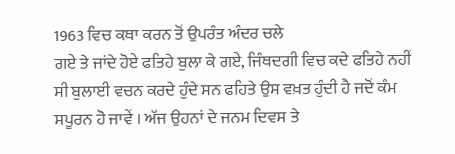1963 ਵਿਚ ਕਥਾ ਕਰਨ ਤੋਂ ਉਪਰੰਤ ਅੰਦਰ ਚਲੇ
ਗਏ ਤੇ ਜਾਂਦੇ ਹੋਏ ਫਤਿਹੇ ਬੁਲਾ ਕੇ ਗਏ, ਜਿੰਥਦਗੀ ਵਿਚ ਕਦੇ ਫਤਿਹੇ ਨਹੀਂ ਸੀ ਬੁਲਾਈ ਵਚਨ ਕਰਦੇ ਹੁੰਦੇ ਸਨ ਫਹਿਤੇ ਉਸ ਵਖ਼ਤ ਹੁੰਦੀ ਹੈ ਜਦੋਂ ਕੰਮ ਸਪੂਰਨ ਹੋ ਜਾਵੇਂ । ਅੱਜ ਉਹਨਾਂ ਦੇ ਜਨਮ ਦਿਵਸ ਤੇ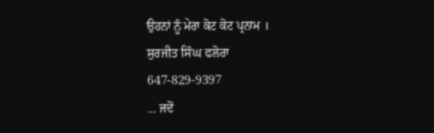ਉਹਨਾਂ ਨੂੰ ਮੇਰਾ ਕੋਟ ਕੋਟ ਪ੍ਰਨਾਮ ।
ਸੁਰਜੀਤ ਸਿੰਘ ਫਲੋਰਾ
647-829-9397
... ਜਦੋਂ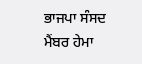ਭਾਜਪਾ ਸੰਸਦ ਮੈਂਬਰ ਹੇਮਾ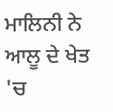ਮਾਲਿਨੀ ਨੇ ਆਲੂ ਦੇ ਖੇਤ 'ਚ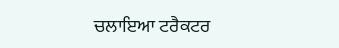ਚਲਾਇਆ ਟਰੈਕਟਰ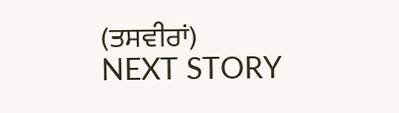(ਤਸਵੀਰਾਂ)
NEXT STORY